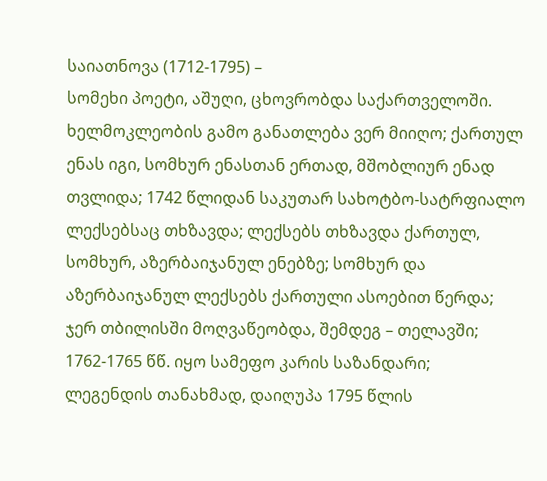საიათნოვა (1712-1795) –
სომეხი პოეტი, აშუღი, ცხოვრობდა საქართველოში.
ხელმოკლეობის გამო განათლება ვერ მიიღო; ქართულ ენას იგი, სომხურ ენასთან ერთად, მშობლიურ ენად თვლიდა; 1742 წლიდან საკუთარ სახოტბო-სატრფიალო ლექსებსაც თხზავდა; ლექსებს თხზავდა ქართულ, სომხურ, აზერბაიჯანულ ენებზე; სომხურ და აზერბაიჯანულ ლექსებს ქართული ასოებით წერდა; ჯერ თბილისში მოღვაწეობდა, შემდეგ – თელავში; 1762-1765 წწ. იყო სამეფო კარის საზანდარი;
ლეგენდის თანახმად, დაიღუპა 1795 წლის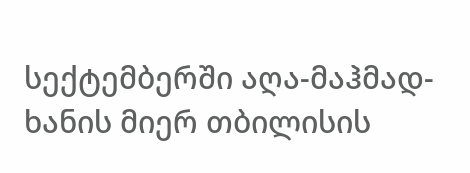სექტემბერში აღა-მაჰმად-ხანის მიერ თბილისის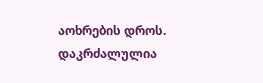აოხრების დროს.
დაკრძალულია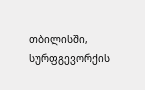თბილისში, სურფგევორქის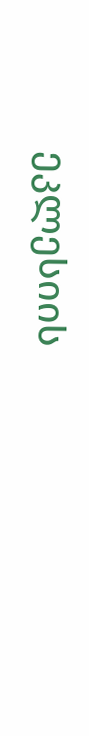ეკლესიის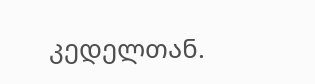კედელთან.